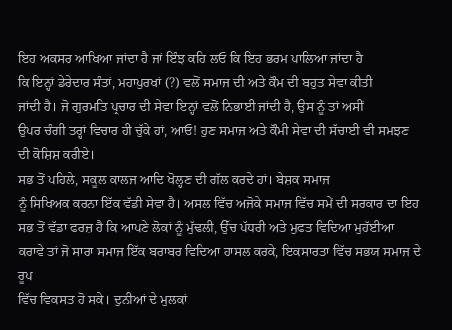ਇਹ ਅਕਸਰ ਆਖਿਆ ਜਾਂਦਾ ਹੈ ਜਾਂ ਇੰਝ ਕਹਿ ਲਓ ਕਿ ਇਹ ਭਰਮ ਪਾਲਿਆ ਜਾਂਦਾ ਹੈ
ਕਿ ਇਨ੍ਹਾਂ ਡੇਰੇਦਾਰ ਸੰਤਾਂ, ਮਹਾਪੁਰਖਾਂ (?) ਵਲੋਂ ਸਮਾਜ ਦੀ ਅਤੇ ਕੌਮ ਦੀ ਬਹੁਤ ਸੇਵਾ ਕੀਤੀ
ਜਾਂਦੀ ਹੈ। ਜੋ ਗੁਰਮਤਿ ਪ੍ਰਚਾਰ ਦੀ ਸੇਵਾ ਇਨ੍ਹਾਂ ਵਲੋਂ ਨਿਭਾਈ ਜਾਂਦੀ ਹੈ, ਉਸ ਨੂੰ ਤਾਂ ਅਸੀਂ
ਉਪਰ ਚੰਗੀ ਤਰ੍ਹਾਂ ਵਿਚਾਰ ਹੀ ਚੁੱਕੇ ਹਾਂ, ਆਓ! ਹੁਣ ਸਮਾਜ ਅਤੇ ਕੌਮੀ ਸੇਵਾ ਦੀ ਸੱਚਾਈ ਵੀ ਸਮਝਣ
ਦੀ ਕੋਸ਼ਿਸ਼ ਕਰੀਏ।
ਸਭ ਤੋਂ ਪਹਿਲੇ, ਸਕੂਲ ਕਾਲਜ ਆਦਿ ਖੋਲ੍ਹਣ ਦੀ ਗੱਲ ਕਰਦੇ ਹਾਂ। ਬੇਸ਼ਕ ਸਮਾਜ
ਨੂੰ ਸਿਖਿਅਕ ਕਰਨਾ ਇੱਕ ਵੱਡੀ ਸੇਵਾ ਹੈ। ਅਸਲ ਵਿੱਚ ਅਜੋਕੇ ਸਮਾਜ ਵਿੱਚ ਸਮੇਂ ਦੀ ਸਰਕਾਰ ਦਾ ਇਹ
ਸਭ ਤੋਂ ਵੱਡਾ ਫਰਜ਼ ਹੈ ਕਿ ਆਪਣੇ ਲੋਕਾਂ ਨੂੰ ਮੁੱਢਲੀ, ਉੱਚ ਪੱਧਰੀ ਅਤੇ ਮੁਫਤ ਵਿਦਿਆ ਮੁਹੱਈਆ
ਕਰਾਵੇ ਤਾਂ ਜੋ ਸਾਰਾ ਸਮਾਜ ਇੱਕ ਬਰਾਬਰ ਵਿਦਿਆ ਹਾਸਲ ਕਰਕੇ, ਇਕਸਾਰਤਾ ਵਿੱਚ ਸਭਯ ਸਮਾਜ ਦੇ ਰੂਪ
ਵਿੱਚ ਵਿਕਸਤ ਹੋ ਸਕੇ। ਦੁਨੀਆਂ ਦੇ ਮੁਲਕਾਂ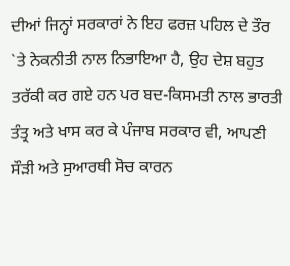ਦੀਆਂ ਜਿਨ੍ਹਾਂ ਸਰਕਾਰਾਂ ਨੇ ਇਹ ਫਰਜ਼ ਪਹਿਲ ਦੇ ਤੌਰ
`ਤੇ ਨੇਕਨੀਤੀ ਨਾਲ ਨਿਭਾਇਆ ਹੈ, ਉਹ ਦੇਸ਼ ਬਹੁਤ ਤਰੱਕੀ ਕਰ ਗਏ ਹਨ ਪਰ ਬਦ-ਕਿਸਮਤੀ ਨਾਲ ਭਾਰਤੀ
ਤੰਤ੍ਰ ਅਤੇ ਖਾਸ ਕਰ ਕੇ ਪੰਜਾਬ ਸਰਕਾਰ ਵੀ, ਆਪਣੀ ਸੌੜੀ ਅਤੇ ਸੁਆਰਥੀ ਸੋਚ ਕਾਰਨ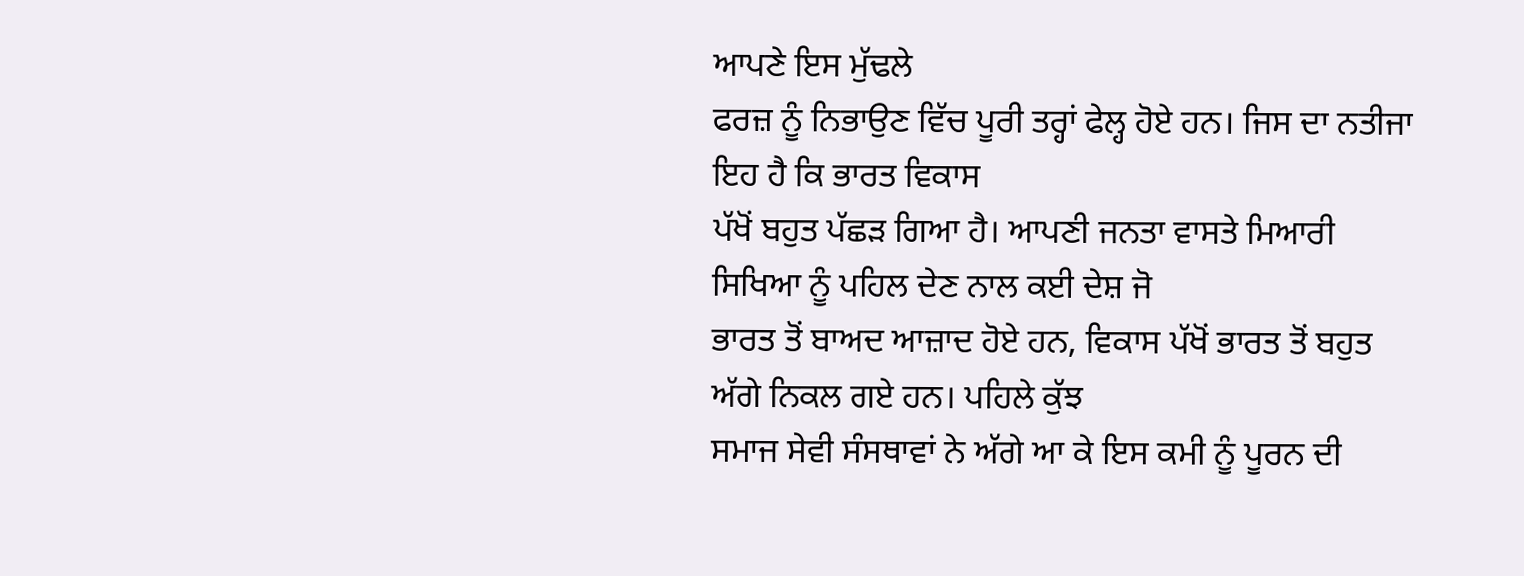ਆਪਣੇ ਇਸ ਮੁੱਢਲੇ
ਫਰਜ਼ ਨੂੰ ਨਿਭਾਉਣ ਵਿੱਚ ਪੂਰੀ ਤਰ੍ਹਾਂ ਫੇਲ੍ਹ ਹੋਏ ਹਨ। ਜਿਸ ਦਾ ਨਤੀਜਾ ਇਹ ਹੈ ਕਿ ਭਾਰਤ ਵਿਕਾਸ
ਪੱਖੋਂ ਬਹੁਤ ਪੱਛੜ ਗਿਆ ਹੈ। ਆਪਣੀ ਜਨਤਾ ਵਾਸਤੇ ਮਿਆਰੀ ਸਿਖਿਆ ਨੂੰ ਪਹਿਲ ਦੇਣ ਨਾਲ ਕਈ ਦੇਸ਼ ਜੋ
ਭਾਰਤ ਤੋਂ ਬਾਅਦ ਆਜ਼ਾਦ ਹੋਏ ਹਨ, ਵਿਕਾਸ ਪੱਖੋਂ ਭਾਰਤ ਤੋਂ ਬਹੁਤ ਅੱਗੇ ਨਿਕਲ ਗਏ ਹਨ। ਪਹਿਲੇ ਕੁੱਝ
ਸਮਾਜ ਸੇਵੀ ਸੰਸਥਾਵਾਂ ਨੇ ਅੱਗੇ ਆ ਕੇ ਇਸ ਕਮੀ ਨੂੰ ਪੂਰਨ ਦੀ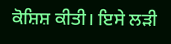ਕੋਸ਼ਿਸ਼ ਕੀਤੀ। ਇਸੇ ਲੜੀ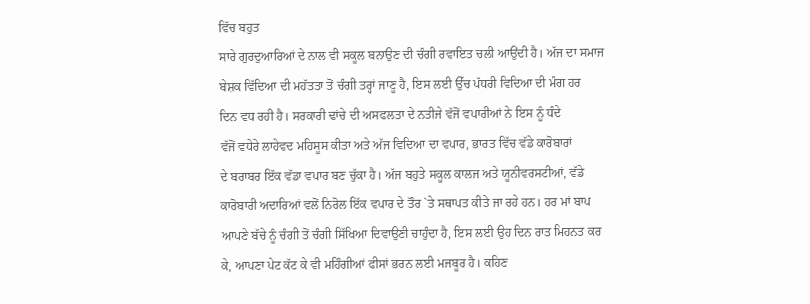ਵਿੱਚ ਬਹੁਤ
ਸਾਰੇ ਗੁਰਦੁਆਰਿਆਂ ਦੇ ਨਾਲ ਵੀ ਸਕੂਲ ਬਨਾਉਣ ਦੀ ਚੰਗੀ ਰਵਾਇਤ ਚਲੀ ਆਉਂਦੀ ਹੈ। ਅੱਜ ਦਾ ਸਮਾਜ
ਬੇਸ਼ਕ ਵਿੱਦਿਆ ਦੀ ਮਹੱਤਤਾ ਤੋਂ ਚੰਗੀ ਤਰ੍ਹਾਂ ਜਾਣੂ ਹੈ, ਇਸ ਲਈ ਉੱਚ ਪੱਧਰੀ ਵਿਦਿਆ ਦੀ ਮੰਗ ਹਰ
ਦਿਨ ਵਧ ਰਹੀ ਹੈ। ਸਰਕਾਰੀ ਢਾਂਚੇ ਦੀ ਅਸਫਲਤਾ ਦੇ ਨਤੀਜੇ ਵੱਜੋਂ ਵਪਾਰੀਆਂ ਨੇ ਇਸ ਨੂੰ ਧੰਦੇ
ਵੱਜੋਂ ਵਧੇਰੇ ਲਾਹੇਵਦ ਮਹਿਸੂਸ ਕੀਤਾ ਅਤੇ ਅੱਜ ਵਿਦਿਆ ਦਾ ਵਪਾਰ, ਭਾਰਤ ਵਿੱਚ ਵੱਡੇ ਕਾਰੋਬਾਰਾਂ
ਦੇ ਬਰਾਬਰ ਇੱਕ ਵੱਡਾ ਵਪਾਰ ਬਣ ਚੁੱਕਾ ਹੈ। ਅੱਜ ਬਹੁਤੇ ਸਕੂਲ ਕਾਲਜ ਅਤੇ ਯੂਨੀਵਰਸਟੀਆਂ, ਵੱਡੇ
ਕਾਰੋਬਾਰੀ ਅਦਾਰਿਆਂ ਵਲੋਂ ਨਿਰੋਲ ਇੱਕ ਵਪਾਰ ਦੇ ਤੌਰ `ਤੇ ਸਥਾਪਤ ਕੀਤੇ ਜਾ ਰਹੇ ਹਨ। ਹਰ ਮਾਂ ਬਾਪ
ਆਪਣੇ ਬੱਚੇ ਨੂੰ ਚੰਗੀ ਤੋਂ ਚੰਗੀ ਸਿੱਖਿਆ ਦਿਵਾਉਣੀ ਚਾਹੁੰਦਾ ਹੈ, ਇਸ ਲਈ ਉਹ ਦਿਨ ਰਾਤ ਮਿਹਨਤ ਕਰ
ਕੇ, ਆਪਣਾ ਪੇਟ ਕੱਟ ਕੇ ਵੀ ਮਹਿੰਗੀਆਂ ਫੀਸਾਂ ਭਰਨ ਲਈ ਮਜਬੂਰ ਹੈ। ਕਹਿਣ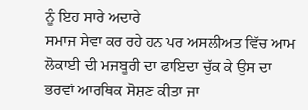ਨੂੰ ਇਹ ਸਾਰੇ ਅਦਾਰੇ
ਸਮਾਜ ਸੇਵਾ ਕਰ ਰਹੇ ਹਨ ਪਰ ਅਸਲੀਅਤ ਵਿੱਚ ਆਮ ਲੋਕਾਈ ਦੀ ਮਜਬੂਰੀ ਦਾ ਫਾਇਦਾ ਚੁੱਕ ਕੇ ਉਸ ਦਾ
ਭਰਵਾਂ ਆਰਥਿਕ ਸੋਸ਼ਣ ਕੀਤਾ ਜਾ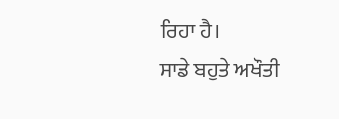ਰਿਹਾ ਹੈ।
ਸਾਡੇ ਬਹੁਤੇ ਅਖੌਤੀ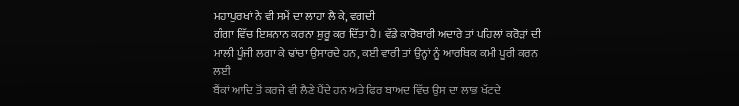ਮਹਾਪੁਰਖਾਂ ਨੇ ਵੀ ਸਮੇਂ ਦਾ ਲਾਹਾ ਲੈ ਕੇ, ਵਗਦੀ
ਗੰਗਾ ਵਿੱਚ ਇਸ਼ਨਾਨ ਕਰਨਾ ਸ਼ੁਰੂ ਕਰ ਦਿੱਤਾ ਹੈ। ਵੱਡੇ ਕਾਰੋਬਾਰੀ ਅਦਾਰੇ ਤਾਂ ਪਹਿਲਾਂ ਕਰੋੜਾਂ ਦੀ
ਮਾਲੀ ਪੂੰਜੀ ਲਗਾ ਕੇ ਢਾਂਚਾ ਉਸਾਰਦੇ ਹਨ, ਕਈ ਵਾਰੀ ਤਾਂ ਉਨ੍ਹਾਂ ਨੂੰ ਆਰਥਿਕ ਕਮੀ ਪੂਰੀ ਕਰਨ ਲਈ
ਬੈਂਕਾਂ ਆਦਿ ਤੋਂ ਕਰਜੇ ਵੀ ਲੈਣੇ ਪੈਂਦੇ ਹਨ ਅਤੇ ਫਿਰ ਬਾਅਦ ਵਿੱਚ ਉਸ ਦਾ ਲਾਭ ਖੱਟਦੇ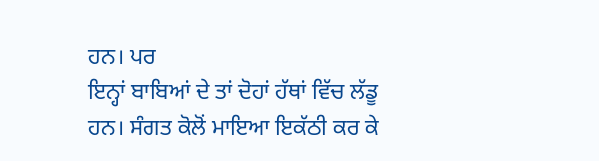ਹਨ। ਪਰ
ਇਨ੍ਹਾਂ ਬਾਬਿਆਂ ਦੇ ਤਾਂ ਦੋਹਾਂ ਹੱਥਾਂ ਵਿੱਚ ਲੱਡੂ ਹਨ। ਸੰਗਤ ਕੋਲੋਂ ਮਾਇਆ ਇਕੱਠੀ ਕਰ ਕੇ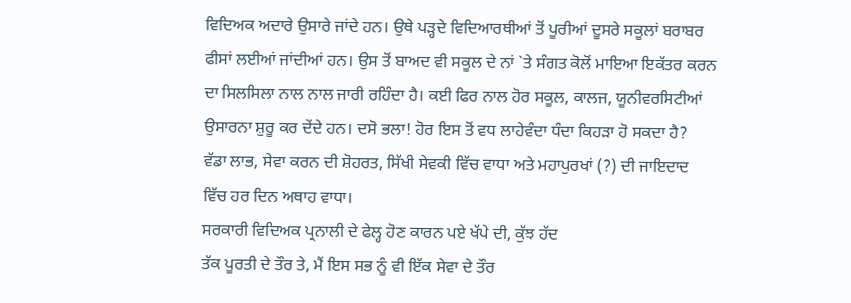ਵਿਦਿਅਕ ਅਦਾਰੇ ਉਸਾਰੇ ਜਾਂਦੇ ਹਨ। ਉਥੇ ਪੜ੍ਹਦੇ ਵਿਦਿਆਰਥੀਆਂ ਤੋਂ ਪੂਰੀਆਂ ਦੂਸਰੇ ਸਕੂਲਾਂ ਬਰਾਬਰ
ਫੀਸਾਂ ਲਈਆਂ ਜਾਂਦੀਆਂ ਹਨ। ਉਸ ਤੋਂ ਬਾਅਦ ਵੀ ਸਕੂਲ ਦੇ ਨਾਂ `ਤੇ ਸੰਗਤ ਕੋਲੋਂ ਮਾਇਆ ਇਕੱਤਰ ਕਰਨ
ਦਾ ਸਿਲਸਿਲਾ ਨਾਲ ਨਾਲ ਜਾਰੀ ਰਹਿੰਦਾ ਹੈ। ਕਈ ਫਿਰ ਨਾਲ ਹੋਰ ਸਕੂਲ, ਕਾਲਜ, ਯੂਨੀਵਰਸਿਟੀਆਂ
ਉਸਾਰਨਾ ਸ਼ੁਰੂ ਕਰ ਦੇਂਦੇ ਹਨ। ਦਸੋ ਭਲਾ! ਹੋਰ ਇਸ ਤੋਂ ਵਧ ਲਾਹੇਵੰਦਾ ਧੰਦਾ ਕਿਹੜਾ ਹੋ ਸਕਦਾ ਹੈ?
ਵੱਡਾ ਲਾਭ, ਸੇਵਾ ਕਰਨ ਦੀ ਸ਼ੋਹਰਤ, ਸਿੱਖੀ ਸੇਵਕੀ ਵਿੱਚ ਵਾਧਾ ਅਤੇ ਮਹਾਪੁਰਖਾਂ (?) ਦੀ ਜਾਇਦਾਦ
ਵਿੱਚ ਹਰ ਦਿਨ ਅਥਾਹ ਵਾਧਾ।
ਸਰਕਾਰੀ ਵਿਦਿਅਕ ਪ੍ਰਨਾਲੀ ਦੇ ਫੇਲ੍ਹ ਹੋਣ ਕਾਰਨ ਪਏ ਖੱਪੇ ਦੀ, ਕੁੱਝ ਹੱਦ
ਤੱਕ ਪੂਰਤੀ ਦੇ ਤੌਰ ਤੇ, ਮੈਂ ਇਸ ਸਭ ਨੂੰ ਵੀ ਇੱਕ ਸੇਵਾ ਦੇ ਤੌਰ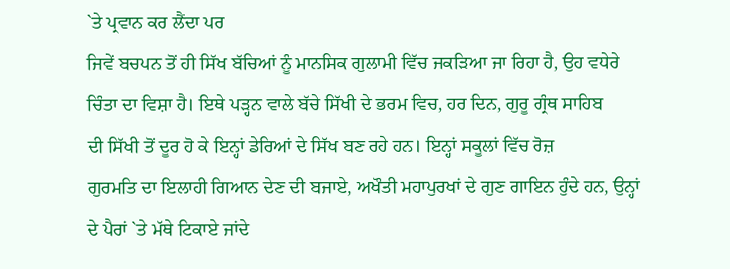`ਤੇ ਪ੍ਰਵਾਨ ਕਰ ਲੈਂਦਾ ਪਰ
ਜਿਵੇਂ ਬਚਪਨ ਤੋਂ ਹੀ ਸਿੱਖ ਬੱਚਿਆਂ ਨੂੰ ਮਾਨਸਿਕ ਗੁਲਾਮੀ ਵਿੱਚ ਜਕੜਿਆ ਜਾ ਰਿਹਾ ਹੈ, ਉਹ ਵਧੇਰੇ
ਚਿੰਤਾ ਦਾ ਵਿਸ਼ਾ ਹੈ। ਇਥੇ ਪੜ੍ਹਨ ਵਾਲੇ ਬੱਚੇ ਸਿੱਖੀ ਦੇ ਭਰਮ ਵਿਚ, ਹਰ ਦਿਨ, ਗੁਰੂ ਗ੍ਰੰਥ ਸਾਹਿਬ
ਦੀ ਸਿੱਖੀ ਤੋਂ ਦੂਰ ਹੋ ਕੇ ਇਨ੍ਹਾਂ ਡੇਰਿਆਂ ਦੇ ਸਿੱਖ ਬਣ ਰਹੇ ਹਨ। ਇਨ੍ਹਾਂ ਸਕੂਲਾਂ ਵਿੱਚ ਰੋਜ਼
ਗੁਰਮਤਿ ਦਾ ਇਲਾਹੀ ਗਿਆਨ ਦੇਣ ਦੀ ਬਜਾਏ, ਅਖੌਤੀ ਮਹਾਪੁਰਖਾਂ ਦੇ ਗੁਣ ਗਾਇਨ ਹੁੰਦੇ ਹਨ, ਉਨ੍ਹਾਂ
ਦੇ ਪੈਰਾਂ `ਤੇ ਮੱਥੇ ਟਿਕਾਏ ਜਾਂਦੇ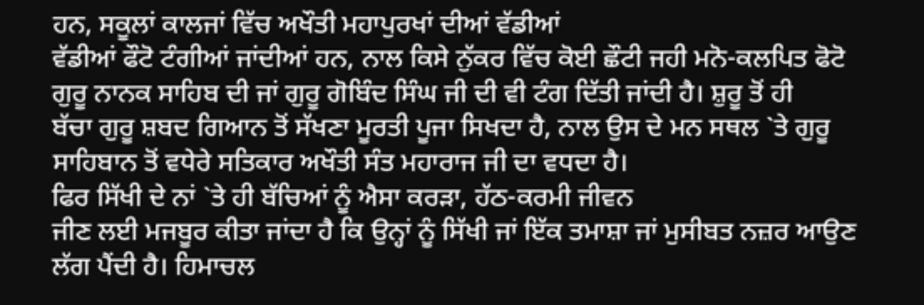ਹਨ, ਸਕੂਲਾਂ ਕਾਲਜਾਂ ਵਿੱਚ ਅਖੌਤੀ ਮਹਾਪੁਰਖਾਂ ਦੀਆਂ ਵੱਡੀਆਂ
ਵੱਡੀਆਂ ਫੌਟੋ ਟੰਗੀਆਂ ਜਾਂਦੀਆਂ ਹਨ, ਨਾਲ ਕਿਸੇ ਨੁੱਕਰ ਵਿੱਚ ਕੋਈ ਛੌਟੀ ਜਹੀ ਮਨੋ-ਕਲਪਿਤ ਫੋਟੋ
ਗੁਰੂ ਨਾਨਕ ਸਾਹਿਬ ਦੀ ਜਾਂ ਗੁਰੂ ਗੋਬਿੰਦ ਸਿੰਘ ਜੀ ਦੀ ਵੀ ਟੰਗ ਦਿੱਤੀ ਜਾਂਦੀ ਹੈ। ਸ਼ੁਰੂ ਤੋਂ ਹੀ
ਬੱਚਾ ਗੁਰੂ ਸ਼ਬਦ ਗਿਆਨ ਤੋਂ ਸੱਖਣਾ ਮੂਰਤੀ ਪੂਜਾ ਸਿਖਦਾ ਹੈ, ਨਾਲ ਉਸ ਦੇ ਮਨ ਸਥਲ `ਤੇ ਗੁਰੂ
ਸਾਹਿਬਾਨ ਤੋਂ ਵਧੇਰੇ ਸਤਿਕਾਰ ਅਖੌਤੀ ਸੰਤ ਮਹਾਰਾਜ ਜੀ ਦਾ ਵਧਦਾ ਹੈ।
ਫਿਰ ਸਿੱਖੀ ਦੇ ਨਾਂ `ਤੇ ਹੀ ਬੱਚਿਆਂ ਨੂੰ ਐਸਾ ਕਰੜਾ, ਹੱਠ-ਕਰਮੀ ਜੀਵਨ
ਜੀਣ ਲਈ ਮਜਬੂਰ ਕੀਤਾ ਜਾਂਦਾ ਹੈ ਕਿ ਉਨ੍ਹਾਂ ਨੂੰ ਸਿੱਖੀ ਜਾਂ ਇੱਕ ਤਮਾਸ਼ਾ ਜਾਂ ਮੁਸੀਬਤ ਨਜ਼ਰ ਆਉਣ
ਲੱਗ ਪੈਂਦੀ ਹੈ। ਹਿਮਾਚਲ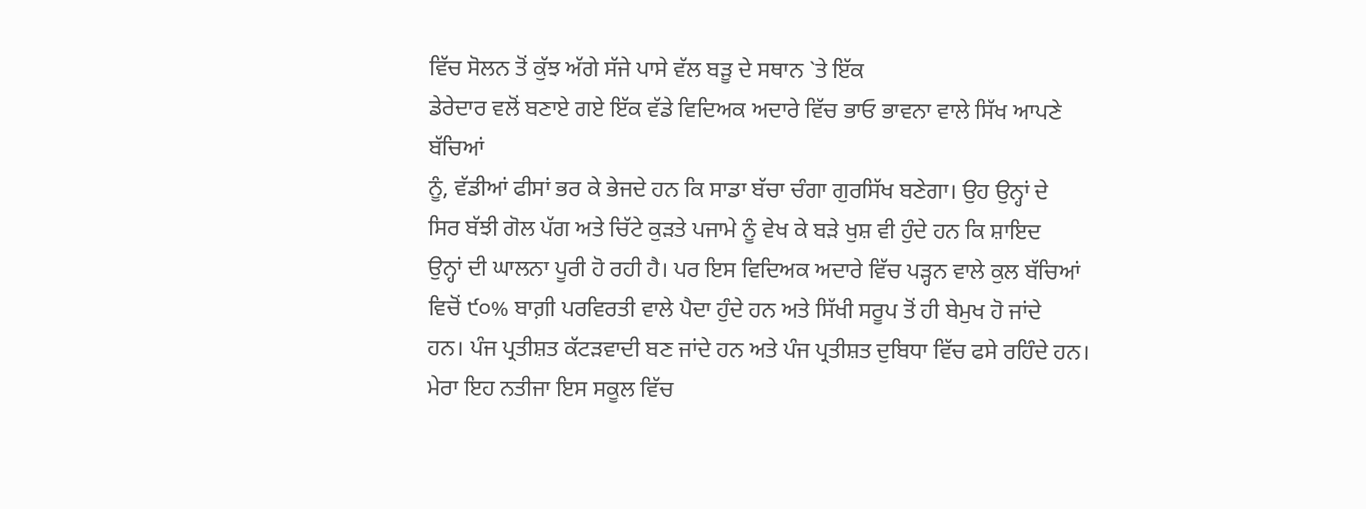ਵਿੱਚ ਸੋਲਨ ਤੋਂ ਕੁੱਝ ਅੱਗੇ ਸੱਜੇ ਪਾਸੇ ਵੱਲ ਬੜੂ ਦੇ ਸਥਾਨ `ਤੇ ਇੱਕ
ਡੇਰੇਦਾਰ ਵਲੋਂ ਬਣਾਏ ਗਏ ਇੱਕ ਵੱਡੇ ਵਿਦਿਅਕ ਅਦਾਰੇ ਵਿੱਚ ਭਾਓ ਭਾਵਨਾ ਵਾਲੇ ਸਿੱਖ ਆਪਣੇ ਬੱਚਿਆਂ
ਨੂੰ, ਵੱਡੀਆਂ ਫੀਸਾਂ ਭਰ ਕੇ ਭੇਜਦੇ ਹਨ ਕਿ ਸਾਡਾ ਬੱਚਾ ਚੰਗਾ ਗੁਰਸਿੱਖ ਬਣੇਗਾ। ਉਹ ਉਨ੍ਹਾਂ ਦੇ
ਸਿਰ ਬੱਝੀ ਗੋਲ ਪੱਗ ਅਤੇ ਚਿੱਟੇ ਕੁੜਤੇ ਪਜਾਮੇ ਨੂੰ ਵੇਖ ਕੇ ਬੜੇ ਖੁਸ਼ ਵੀ ਹੁੰਦੇ ਹਨ ਕਿ ਸ਼ਾਇਦ
ਉਨ੍ਹਾਂ ਦੀ ਘਾਲਨਾ ਪੂਰੀ ਹੋ ਰਹੀ ਹੈ। ਪਰ ਇਸ ਵਿਦਿਅਕ ਅਦਾਰੇ ਵਿੱਚ ਪੜ੍ਹਨ ਵਾਲੇ ਕੁਲ ਬੱਚਿਆਂ
ਵਿਚੋਂ ੯੦% ਬਾਗ਼ੀ ਪਰਵਿਰਤੀ ਵਾਲੇ ਪੈਦਾ ਹੁੰਦੇ ਹਨ ਅਤੇ ਸਿੱਖੀ ਸਰੂਪ ਤੋਂ ਹੀ ਬੇਮੁਖ ਹੋ ਜਾਂਦੇ
ਹਨ। ਪੰਜ ਪ੍ਰਤੀਸ਼ਤ ਕੱਟੜਵਾਦੀ ਬਣ ਜਾਂਦੇ ਹਨ ਅਤੇ ਪੰਜ ਪ੍ਰਤੀਸ਼ਤ ਦੁਬਿਧਾ ਵਿੱਚ ਫਸੇ ਰਹਿੰਦੇ ਹਨ।
ਮੇਰਾ ਇਹ ਨਤੀਜਾ ਇਸ ਸਕੂਲ ਵਿੱਚ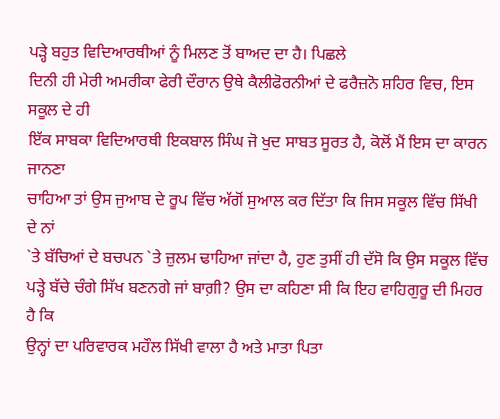ਪੜ੍ਹੇ ਬਹੁਤ ਵਿਦਿਆਰਥੀਆਂ ਨੂੰ ਮਿਲਣ ਤੋਂ ਬਾਅਦ ਦਾ ਹੈ। ਪਿਛਲੇ
ਦਿਨੀ ਹੀ ਮੇਰੀ ਅਮਰੀਕਾ ਫੇਰੀ ਦੌਰਾਨ ਉਥੇ ਕੈਲੀਫੋਰਨੀਆਂ ਦੇ ਫਰੈਜ਼ਨੋ ਸ਼ਹਿਰ ਵਿਚ, ਇਸ ਸਕੂਲ ਦੇ ਹੀ
ਇੱਕ ਸਾਬਕਾ ਵਿਦਿਆਰਥੀ ਇਕਬਾਲ ਸਿੰਘ ਜੋ ਖੁਦ ਸਾਬਤ ਸੂਰਤ ਹੈ, ਕੋਲੋਂ ਮੈਂ ਇਸ ਦਾ ਕਾਰਨ ਜਾਨਣਾ
ਚਾਹਿਆ ਤਾਂ ਉਸ ਜੁਆਬ ਦੇ ਰੂਪ ਵਿੱਚ ਅੱਗੋਂ ਸੁਆਲ ਕਰ ਦਿੱਤਾ ਕਿ ਜਿਸ ਸਕੂਲ ਵਿੱਚ ਸਿੱਖੀ ਦੇ ਨਾਂ
`ਤੇ ਬੱਚਿਆਂ ਦੇ ਬਚਪਨ `ਤੇ ਜ਼ੁਲਮ ਢਾਹਿਆ ਜਾਂਦਾ ਹੈ, ਹੁਣ ਤੁਸੀਂ ਹੀ ਦੱਸੋ ਕਿ ਉਸ ਸਕੂਲ ਵਿੱਚ
ਪੜ੍ਹੇ ਬੱਚੇ ਚੰਗੇ ਸਿੱਖ ਬਣਨਗੇ ਜਾਂ ਬਾਗ਼ੀ? ਉਸ ਦਾ ਕਹਿਣਾ ਸੀ ਕਿ ਇਹ ਵਾਹਿਗੁਰੂ ਦੀ ਮਿਹਰ ਹੈ ਕਿ
ਉਨ੍ਹਾਂ ਦਾ ਪਰਿਵਾਰਕ ਮਹੌਲ ਸਿੱਖੀ ਵਾਲਾ ਹੈ ਅਤੇ ਮਾਤਾ ਪਿਤਾ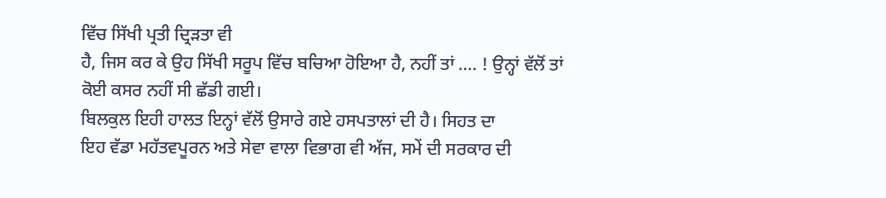ਵਿੱਚ ਸਿੱਖੀ ਪ੍ਰਤੀ ਦ੍ਰਿੜਤਾ ਵੀ
ਹੈ, ਜਿਸ ਕਰ ਕੇ ਉਹ ਸਿੱਖੀ ਸਰੂਪ ਵਿੱਚ ਬਚਿਆ ਹੋਇਆ ਹੈ, ਨਹੀਂ ਤਾਂ …. ! ਉਨ੍ਹਾਂ ਵੱਲੋਂ ਤਾਂ
ਕੋਈ ਕਸਰ ਨਹੀਂ ਸੀ ਛੱਡੀ ਗਈ।
ਬਿਲਕੁਲ ਇਹੀ ਹਾਲਤ ਇਨ੍ਹਾਂ ਵੱਲੋਂ ਉਸਾਰੇ ਗਏ ਹਸਪਤਾਲਾਂ ਦੀ ਹੈ। ਸਿਹਤ ਦਾ
ਇਹ ਵੱਡਾ ਮਹੱਤਵਪੂਰਨ ਅਤੇ ਸੇਵਾ ਵਾਲਾ ਵਿਭਾਗ ਵੀ ਅੱਜ, ਸਮੇਂ ਦੀ ਸਰਕਾਰ ਦੀ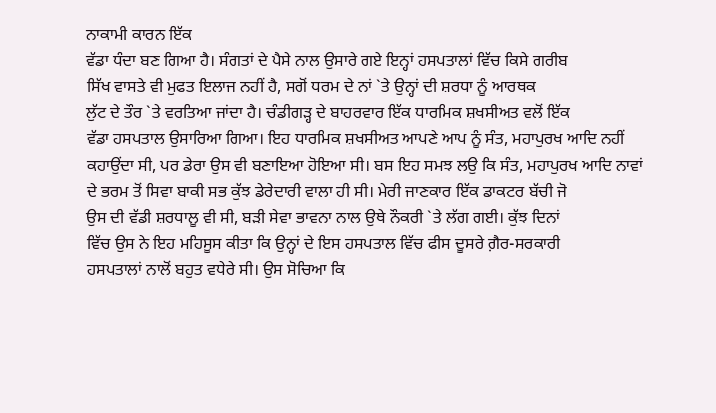ਨਾਕਾਮੀ ਕਾਰਨ ਇੱਕ
ਵੱਡਾ ਧੰਦਾ ਬਣ ਗਿਆ ਹੈ। ਸੰਗਤਾਂ ਦੇ ਪੈਸੇ ਨਾਲ ਉਸਾਰੇ ਗਏ ਇਨ੍ਹਾਂ ਹਸਪਤਾਲਾਂ ਵਿੱਚ ਕਿਸੇ ਗਰੀਬ
ਸਿੱਖ ਵਾਸਤੇ ਵੀ ਮੁਫਤ ਇਲਾਜ ਨਹੀਂ ਹੈ, ਸਗੋਂ ਧਰਮ ਦੇ ਨਾਂ `ਤੇ ਉਨ੍ਹਾਂ ਦੀ ਸ਼ਰਧਾ ਨੂੰ ਆਰਥਕ
ਲੁੱਟ ਦੇ ਤੌਰ `ਤੇ ਵਰਤਿਆ ਜਾਂਦਾ ਹੈ। ਚੰਡੀਗੜ੍ਹ ਦੇ ਬਾਹਰਵਾਰ ਇੱਕ ਧਾਰਮਿਕ ਸ਼ਖਸੀਅਤ ਵਲੋਂ ਇੱਕ
ਵੱਡਾ ਹਸਪਤਾਲ ਉਸਾਰਿਆ ਗਿਆ। ਇਹ ਧਾਰਮਿਕ ਸ਼ਖਸੀਅਤ ਆਪਣੇ ਆਪ ਨੂੰ ਸੰਤ, ਮਹਾਪੁਰਖ ਆਦਿ ਨਹੀਂ
ਕਹਾਉਂਦਾ ਸੀ, ਪਰ ਡੇਰਾ ਉਸ ਵੀ ਬਣਾਇਆ ਹੋਇਆ ਸੀ। ਬਸ ਇਹ ਸਮਝ ਲਉ ਕਿ ਸੰਤ, ਮਹਾਪੁਰਖ ਆਦਿ ਨਾਵਾਂ
ਦੇ ਭਰਮ ਤੋਂ ਸਿਵਾ ਬਾਕੀ ਸਭ ਕੁੱਝ ਡੇਰੇਦਾਰੀ ਵਾਲਾ ਹੀ ਸੀ। ਮੇਰੀ ਜਾਣਕਾਰ ਇੱਕ ਡਾਕਟਰ ਬੱਚੀ ਜੋ
ਉਸ ਦੀ ਵੱਡੀ ਸ਼ਰਧਾਲੂ ਵੀ ਸੀ, ਬੜੀ ਸੇਵਾ ਭਾਵਨਾ ਨਾਲ ਉਥੇ ਨੌਕਰੀ `ਤੇ ਲੱਗ ਗਈ। ਕੁੱਝ ਦਿਨਾਂ
ਵਿੱਚ ਉਸ ਨੇ ਇਹ ਮਹਿਸੂਸ ਕੀਤਾ ਕਿ ਉਨ੍ਹਾਂ ਦੇ ਇਸ ਹਸਪਤਾਲ ਵਿੱਚ ਫੀਸ ਦੂਸਰੇ ਗ਼ੈਰ-ਸਰਕਾਰੀ
ਹਸਪਤਾਲਾਂ ਨਾਲੋਂ ਬਹੁਤ ਵਧੇਰੇ ਸੀ। ਉਸ ਸੋਚਿਆ ਕਿ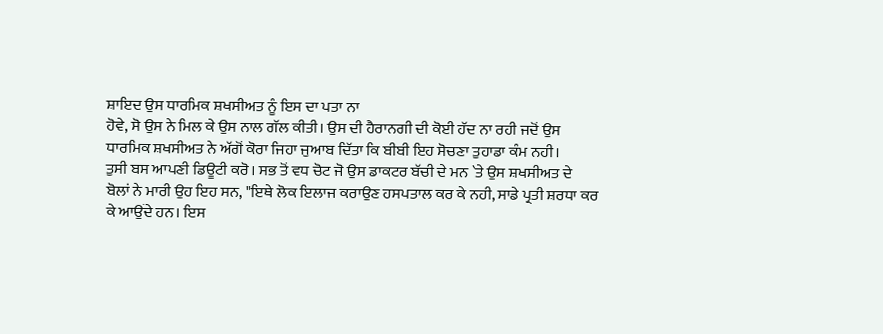ਸ਼ਾਇਦ ਉਸ ਧਾਰਮਿਕ ਸ਼ਖਸੀਅਤ ਨੂੰ ਇਸ ਦਾ ਪਤਾ ਨਾ
ਹੋਵੇ, ਸੋ ਉਸ ਨੇ ਮਿਲ ਕੇ ਉਸ ਨਾਲ ਗੱਲ ਕੀਤੀ। ਉਸ ਦੀ ਹੈਰਾਨਗੀ ਦੀ ਕੋਈ ਹੱਦ ਨਾ ਰਹੀ ਜਦੋਂ ਉਸ
ਧਾਰਮਿਕ ਸ਼ਖਸੀਅਤ ਨੇ ਅੱਗੋਂ ਕੋਰਾ ਜਿਹਾ ਜੁਆਬ ਦਿੱਤਾ ਕਿ ਬੀਬੀ ਇਹ ਸੋਚਣਾ ਤੁਹਾਡਾ ਕੰਮ ਨਹੀ।
ਤੁਸੀ ਬਸ ਆਪਣੀ ਡਿਊਟੀ ਕਰੋ। ਸਭ ਤੋਂ ਵਧ ਚੋਟ ਜੋ ਉਸ ਡਾਕਟਰ ਬੱਚੀ ਦੇ ਮਨ `ਤੇ ਉਸ ਸ਼ਖਸੀਅਤ ਦੇ
ਬੋਲਾਂ ਨੇ ਮਾਰੀ ਉਹ ਇਹ ਸਨ, "ਇਥੇ ਲੋਕ ਇਲਾਜ ਕਰਾਉਣ ਹਸਪਤਾਲ ਕਰ ਕੇ ਨਹੀ, ਸਾਡੇ ਪ੍ਰਤੀ ਸ਼ਰਧਾ ਕਰ
ਕੇ ਆਉਂਦੇ ਹਨ। ਇਸ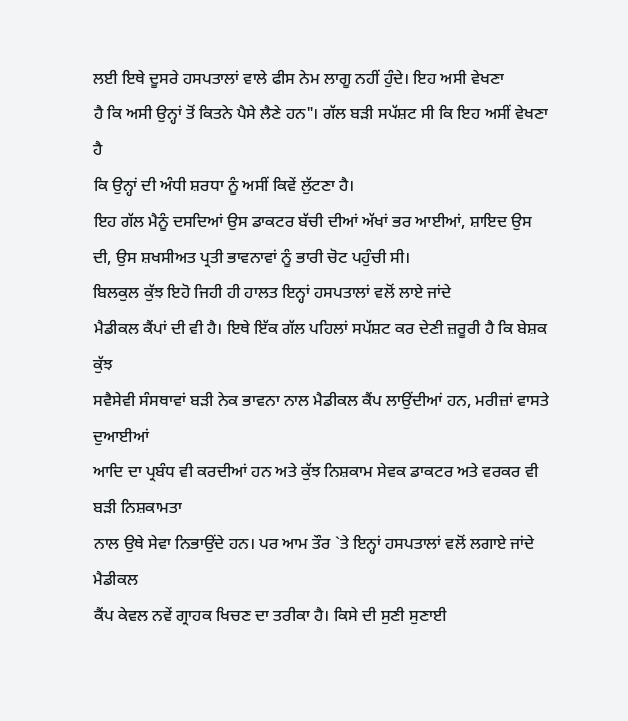ਲਈ ਇਥੇ ਦੂਸਰੇ ਹਸਪਤਾਲਾਂ ਵਾਲੇ ਫੀਸ ਨੇਮ ਲਾਗੂ ਨਹੀਂ ਹੁੰਦੇ। ਇਹ ਅਸੀ ਵੇਖਣਾ
ਹੈ ਕਿ ਅਸੀ ਉਨ੍ਹਾਂ ਤੋਂ ਕਿਤਨੇ ਪੈਸੇ ਲੈਣੇ ਹਨ"। ਗੱਲ ਬੜੀ ਸਪੱਸ਼ਟ ਸੀ ਕਿ ਇਹ ਅਸੀਂ ਵੇਖਣਾ ਹੈ
ਕਿ ਉਨ੍ਹਾਂ ਦੀ ਅੰਧੀ ਸ਼ਰਧਾ ਨੂੰ ਅਸੀਂ ਕਿਵੇਂ ਲੁੱਟਣਾ ਹੈ।
ਇਹ ਗੱਲ ਮੈਨੂੰ ਦਸਦਿਆਂ ਉਸ ਡਾਕਟਰ ਬੱਚੀ ਦੀਆਂ ਅੱਖਾਂ ਭਰ ਆਈਆਂ, ਸ਼ਾਇਦ ਉਸ
ਦੀ, ਉਸ ਸ਼ਖਸੀਅਤ ਪ੍ਰਤੀ ਭਾਵਨਾਵਾਂ ਨੂੰ ਭਾਰੀ ਚੋਟ ਪਹੁੰਚੀ ਸੀ।
ਬਿਲਕੁਲ ਕੁੱਝ ਇਹੋ ਜਿਹੀ ਹੀ ਹਾਲਤ ਇਨ੍ਹਾਂ ਹਸਪਤਾਲਾਂ ਵਲੋਂ ਲਾਏ ਜਾਂਦੇ
ਮੈਡੀਕਲ ਕੈਂਪਾਂ ਦੀ ਵੀ ਹੈ। ਇਥੇ ਇੱਕ ਗੱਲ ਪਹਿਲਾਂ ਸਪੱਸ਼ਟ ਕਰ ਦੇਣੀ ਜ਼ਰੂਰੀ ਹੈ ਕਿ ਬੇਸ਼ਕ ਕੁੱਝ
ਸਵੈਸੇਵੀ ਸੰਸਥਾਵਾਂ ਬੜੀ ਨੇਕ ਭਾਵਨਾ ਨਾਲ ਮੈਡੀਕਲ ਕੈਂਪ ਲਾਉਂਦੀਆਂ ਹਨ, ਮਰੀਜ਼ਾਂ ਵਾਸਤੇ ਦੁਆਈਆਂ
ਆਦਿ ਦਾ ਪ੍ਰਬੰਧ ਵੀ ਕਰਦੀਆਂ ਹਨ ਅਤੇ ਕੁੱਝ ਨਿਸ਼ਕਾਮ ਸੇਵਕ ਡਾਕਟਰ ਅਤੇ ਵਰਕਰ ਵੀ ਬੜੀ ਨਿਸ਼ਕਾਮਤਾ
ਨਾਲ ਉਥੇ ਸੇਵਾ ਨਿਭਾਉਂਦੇ ਹਨ। ਪਰ ਆਮ ਤੌਰ `ਤੇ ਇਨ੍ਹਾਂ ਹਸਪਤਾਲਾਂ ਵਲੋਂ ਲਗਾਏ ਜਾਂਦੇ ਮੈਡੀਕਲ
ਕੈਂਪ ਕੇਵਲ ਨਵੇਂ ਗ੍ਰਾਹਕ ਖਿਚਣ ਦਾ ਤਰੀਕਾ ਹੈ। ਕਿਸੇ ਦੀ ਸੁਣੀ ਸੁਣਾਈ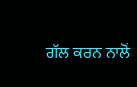ਗੱਲ ਕਰਨ ਨਾਲੋਂ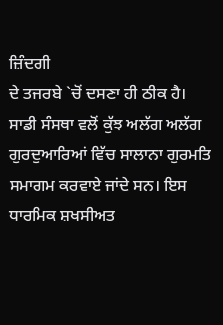ਜ਼ਿੰਦਗੀ
ਦੇ ਤਜਰਬੇ `ਚੋਂ ਦਸਣਾ ਹੀ ਠੀਕ ਹੈ।
ਸਾਡੀ ਸੰਸਥਾ ਵਲੋਂ ਕੁੱਝ ਅਲੱਗ ਅਲੱਗ ਗੁਰਦੁਆਰਿਆਂ ਵਿੱਚ ਸਾਲਾਨਾ ਗੁਰਮਤਿ
ਸਮਾਗਮ ਕਰਵਾਏ ਜਾਂਦੇ ਸਨ। ਇਸ ਧਾਰਮਿਕ ਸ਼ਖਸੀਅਤ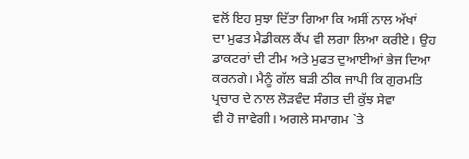ਵਲੋਂ ਇਹ ਸੁਝਾ ਦਿੱਤਾ ਗਿਆ ਕਿ ਅਸੀਂ ਨਾਲ ਅੱਖਾਂ
ਦਾ ਮੁਫਤ ਮੈਡੀਕਲ ਕੈਂਪ ਵੀ ਲਗਾ ਲਿਆ ਕਰੀਏ। ਉਹ ਡਾਕਟਰਾਂ ਦੀ ਟੀਮ ਅਤੇ ਮੁਫਤ ਦੁਆਈਆਂ ਭੇਜ ਦਿਆ
ਕਰਨਗੇ। ਮੈਨੂੰ ਗੱਲ ਬੜੀ ਠੀਕ ਜਾਪੀ ਕਿ ਗੁਰਮਤਿ ਪ੍ਰਚਾਰ ਦੇ ਨਾਲ ਲੋੜਵੰਦ ਸੰਗਤ ਦੀ ਕੁੱਝ ਸੇਵਾ
ਵੀ ਹੋ ਜਾਵੇਗੀ। ਅਗਲੇ ਸਮਾਗਮ `ਤੇ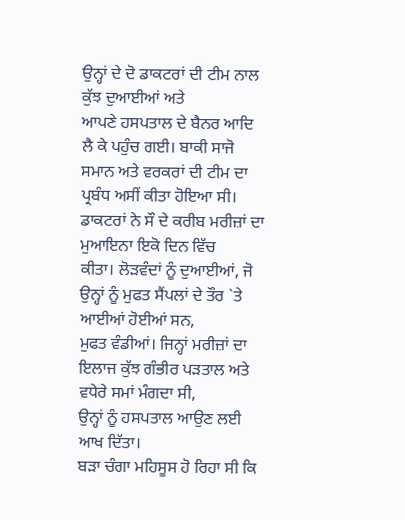ਉਨ੍ਹਾਂ ਦੇ ਦੋ ਡਾਕਟਰਾਂ ਦੀ ਟੀਮ ਨਾਲ ਕੁੱਝ ਦੁਆਈਆਂ ਅਤੇ
ਆਪਣੇ ਹਸਪਤਾਲ ਦੇ ਬੈਨਰ ਆਦਿ ਲੈ ਕੇ ਪਹੁੰਚ ਗਈ। ਬਾਕੀ ਸਾਜੋ ਸਮਾਨ ਅਤੇ ਵਰਕਰਾਂ ਦੀ ਟੀਮ ਦਾ
ਪ੍ਰਬੰਧ ਅਸੀਂ ਕੀਤਾ ਹੋਇਆ ਸੀ। ਡਾਕਟਰਾਂ ਨੇ ਸੌ ਦੇ ਕਰੀਬ ਮਰੀਜ਼ਾਂ ਦਾ ਮੁਆਇਨਾ ਇਕੋ ਦਿਨ ਵਿੱਚ
ਕੀਤਾ। ਲੋੜਵੰਦਾਂ ਨੂੰ ਦੁਆਈਆਂ, ਜੋ ਉਨ੍ਹਾਂ ਨੂੰ ਮੁਫਤ ਸੈਂਪਲਾਂ ਦੇ ਤੌਰ `ਤੇ ਆਈਆਂ ਹੋਈਆਂ ਸਨ,
ਮੁਫਤ ਵੰਡੀਆਂ। ਜਿਨ੍ਹਾਂ ਮਰੀਜ਼ਾਂ ਦਾ ਇਲਾਜ ਕੁੱਝ ਗੰਭੀਰ ਪੜਤਾਲ ਅਤੇ ਵਧੇਰੇ ਸਮਾਂ ਮੰਗਦਾ ਸੀ,
ਉਨ੍ਹਾਂ ਨੂੰ ਹਸਪਤਾਲ ਆਉਣ ਲਈ ਆਖ ਦਿੱਤਾ।
ਬੜਾ ਚੰਗਾ ਮਹਿਸੂਸ ਹੋ ਰਿਹਾ ਸੀ ਕਿ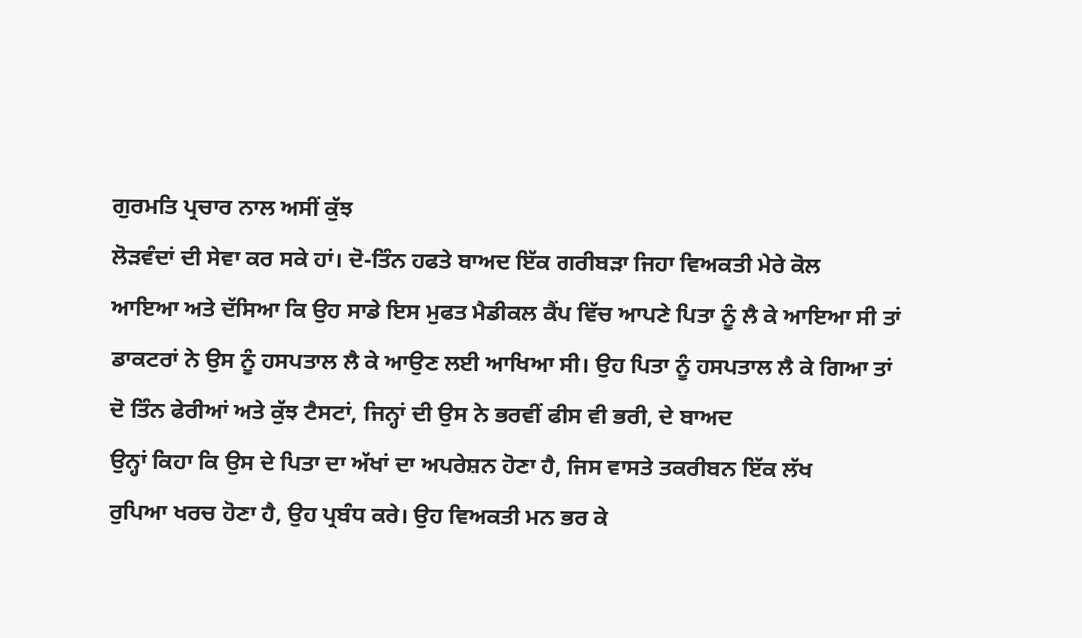ਗੁਰਮਤਿ ਪ੍ਰਚਾਰ ਨਾਲ ਅਸੀਂ ਕੁੱਝ
ਲੋੜਵੰਦਾਂ ਦੀ ਸੇਵਾ ਕਰ ਸਕੇ ਹਾਂ। ਦੋ-ਤਿੰਨ ਹਫਤੇ ਬਾਅਦ ਇੱਕ ਗਰੀਬੜਾ ਜਿਹਾ ਵਿਅਕਤੀ ਮੇਰੇ ਕੋਲ
ਆਇਆ ਅਤੇ ਦੱਸਿਆ ਕਿ ਉਹ ਸਾਡੇ ਇਸ ਮੁਫਤ ਮੈਡੀਕਲ ਕੈਂਪ ਵਿੱਚ ਆਪਣੇ ਪਿਤਾ ਨੂੰ ਲੈ ਕੇ ਆਇਆ ਸੀ ਤਾਂ
ਡਾਕਟਰਾਂ ਨੇ ਉਸ ਨੂੰ ਹਸਪਤਾਲ ਲੈ ਕੇ ਆਉਣ ਲਈ ਆਖਿਆ ਸੀ। ਉਹ ਪਿਤਾ ਨੂੰ ਹਸਪਤਾਲ ਲੈ ਕੇ ਗਿਆ ਤਾਂ
ਦੋ ਤਿੰਨ ਫੇਰੀਆਂ ਅਤੇ ਕੁੱਝ ਟੈਸਟਾਂ, ਜਿਨ੍ਹਾਂ ਦੀ ਉਸ ਨੇ ਭਰਵੀਂ ਫੀਸ ਵੀ ਭਰੀ, ਦੇ ਬਾਅਦ
ਉਨ੍ਹਾਂ ਕਿਹਾ ਕਿ ਉਸ ਦੇ ਪਿਤਾ ਦਾ ਅੱਖਾਂ ਦਾ ਅਪਰੇਸ਼ਨ ਹੋਣਾ ਹੈ, ਜਿਸ ਵਾਸਤੇ ਤਕਰੀਬਨ ਇੱਕ ਲੱਖ
ਰੁਪਿਆ ਖਰਚ ਹੋਣਾ ਹੈ, ਉਹ ਪ੍ਰਬੰਧ ਕਰੇ। ਉਹ ਵਿਅਕਤੀ ਮਨ ਭਰ ਕੇ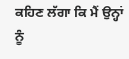ਕਹਿਣ ਲੱਗਾ ਕਿ ਮੈਂ ਉਨ੍ਹਾਂ ਨੂੰ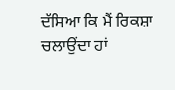ਦੱਸਿਆ ਕਿ ਮੈਂ ਰਿਕਸ਼ਾ ਚਲਾਉਂਦਾ ਹਾਂ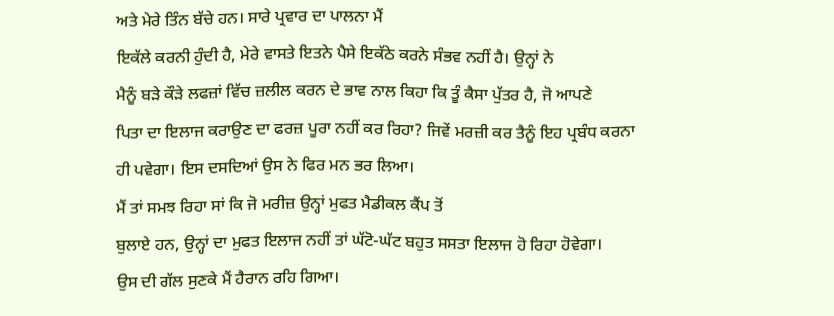ਅਤੇ ਮੇਰੇ ਤਿੰਨ ਬੱਚੇ ਹਨ। ਸਾਰੇ ਪ੍ਰਵਾਰ ਦਾ ਪਾਲਨਾ ਮੈਂ
ਇਕੱਲੇ ਕਰਨੀ ਹੁੰਦੀ ਹੈ, ਮੇਰੇ ਵਾਸਤੇ ਇਤਨੇ ਪੈਸੇ ਇਕੱਠੇ ਕਰਨੇ ਸੰਭਵ ਨਹੀਂ ਹੈ। ਉਨ੍ਹਾਂ ਨੇ
ਮੈਨੂੰ ਬੜੇ ਕੌੜੇ ਲਫਜ਼ਾਂ ਵਿੱਚ ਜ਼ਲੀਲ ਕਰਨ ਦੇ ਭਾਵ ਨਾਲ ਕਿਹਾ ਕਿ ਤੂੰ ਕੈਸਾ ਪੁੱਤਰ ਹੈ, ਜੋ ਆਪਣੇ
ਪਿਤਾ ਦਾ ਇਲਾਜ ਕਰਾਉਣ ਦਾ ਫਰਜ਼ ਪੂਰਾ ਨਹੀਂ ਕਰ ਰਿਹਾ? ਜਿਵੇਂ ਮਰਜ਼ੀ ਕਰ ਤੈਨੂੰ ਇਹ ਪ੍ਰਬੰਧ ਕਰਨਾ
ਹੀ ਪਵੇਗਾ। ਇਸ ਦਸਦਿਆਂ ਉਸ ਨੇ ਫਿਰ ਮਨ ਭਰ ਲਿਆ।
ਮੈਂ ਤਾਂ ਸਮਝ ਰਿਹਾ ਸਾਂ ਕਿ ਜੋ ਮਰੀਜ਼ ਉਨ੍ਹਾਂ ਮੁਫਤ ਮੈਡੀਕਲ ਕੈਂਪ ਤੋਂ
ਬੁਲਾਏ ਹਨ, ਉਨ੍ਹਾਂ ਦਾ ਮੁਫਤ ਇਲਾਜ ਨਹੀਂ ਤਾਂ ਘੱਟੋ-ਘੱਟ ਬਹੁਤ ਸਸਤਾ ਇਲਾਜ ਹੋ ਰਿਹਾ ਹੋਵੇਗਾ।
ਉਸ ਦੀ ਗੱਲ ਸੁਣਕੇ ਮੈਂ ਹੈਰਾਨ ਰਹਿ ਗਿਆ।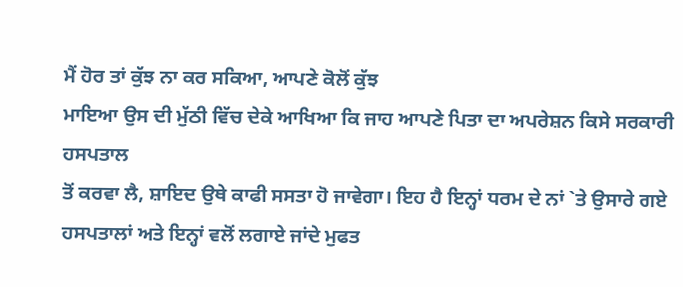ਮੈਂ ਹੋਰ ਤਾਂ ਕੁੱਝ ਨਾ ਕਰ ਸਕਿਆ, ਆਪਣੇ ਕੋਲੋਂ ਕੁੱਝ
ਮਾਇਆ ਉਸ ਦੀ ਮੁੱਠੀ ਵਿੱਚ ਦੇਕੇ ਆਖਿਆ ਕਿ ਜਾਹ ਆਪਣੇ ਪਿਤਾ ਦਾ ਅਪਰੇਸ਼ਨ ਕਿਸੇ ਸਰਕਾਰੀ ਹਸਪਤਾਲ
ਤੋਂ ਕਰਵਾ ਲੈ, ਸ਼ਾਇਦ ਉਥੇ ਕਾਫੀ ਸਸਤਾ ਹੋ ਜਾਵੇਗਾ। ਇਹ ਹੈ ਇਨ੍ਹਾਂ ਧਰਮ ਦੇ ਨਾਂ `ਤੇ ਉਸਾਰੇ ਗਏ
ਹਸਪਤਾਲਾਂ ਅਤੇ ਇਨ੍ਹਾਂ ਵਲੋਂ ਲਗਾਏ ਜਾਂਦੇ ਮੁਫਤ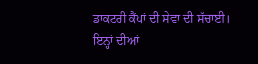ਡਾਕਟਰੀ ਕੈਂਪਾਂ ਦੀ ਸੇਵਾ ਦੀ ਸੱਚਾਈ।
ਇਨ੍ਹਾਂ ਦੀਆਂ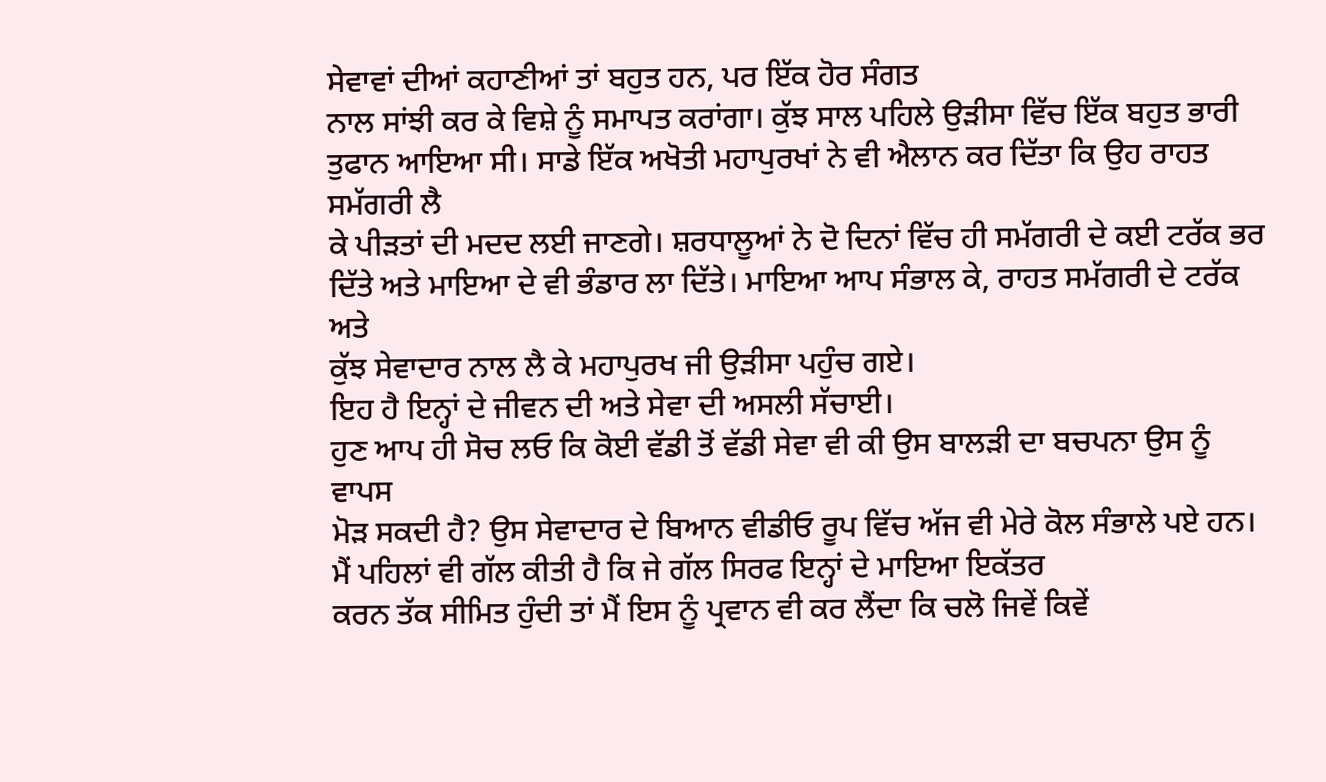ਸੇਵਾਵਾਂ ਦੀਆਂ ਕਹਾਣੀਆਂ ਤਾਂ ਬਹੁਤ ਹਨ, ਪਰ ਇੱਕ ਹੋਰ ਸੰਗਤ
ਨਾਲ ਸਾਂਝੀ ਕਰ ਕੇ ਵਿਸ਼ੇ ਨੂੰ ਸਮਾਪਤ ਕਰਾਂਗਾ। ਕੁੱਝ ਸਾਲ ਪਹਿਲੇ ਉੜੀਸਾ ਵਿੱਚ ਇੱਕ ਬਹੁਤ ਭਾਰੀ
ਤੁਫਾਨ ਆਇਆ ਸੀ। ਸਾਡੇ ਇੱਕ ਅਖੋਤੀ ਮਹਾਪੁਰਖਾਂ ਨੇ ਵੀ ਐਲਾਨ ਕਰ ਦਿੱਤਾ ਕਿ ਉਹ ਰਾਹਤ ਸਮੱਗਰੀ ਲੈ
ਕੇ ਪੀੜਤਾਂ ਦੀ ਮਦਦ ਲਈ ਜਾਣਗੇ। ਸ਼ਰਧਾਲੂਆਂ ਨੇ ਦੋ ਦਿਨਾਂ ਵਿੱਚ ਹੀ ਸਮੱਗਰੀ ਦੇ ਕਈ ਟਰੱਕ ਭਰ
ਦਿੱਤੇ ਅਤੇ ਮਾਇਆ ਦੇ ਵੀ ਭੰਡਾਰ ਲਾ ਦਿੱਤੇ। ਮਾਇਆ ਆਪ ਸੰਭਾਲ ਕੇ, ਰਾਹਤ ਸਮੱਗਰੀ ਦੇ ਟਰੱਕ ਅਤੇ
ਕੁੱਝ ਸੇਵਾਦਾਰ ਨਾਲ ਲੈ ਕੇ ਮਹਾਪੁਰਖ ਜੀ ਉੜੀਸਾ ਪਹੁੰਚ ਗਏ।
ਇਹ ਹੈ ਇਨ੍ਹਾਂ ਦੇ ਜੀਵਨ ਦੀ ਅਤੇ ਸੇਵਾ ਦੀ ਅਸਲੀ ਸੱਚਾਈ।
ਹੁਣ ਆਪ ਹੀ ਸੋਚ ਲਓ ਕਿ ਕੋਈ ਵੱਡੀ ਤੋਂ ਵੱਡੀ ਸੇਵਾ ਵੀ ਕੀ ਉਸ ਬਾਲੜੀ ਦਾ ਬਚਪਨਾ ਉਸ ਨੂੰ ਵਾਪਸ
ਮੋੜ ਸਕਦੀ ਹੈ? ਉਸ ਸੇਵਾਦਾਰ ਦੇ ਬਿਆਨ ਵੀਡੀਓ ਰੂਪ ਵਿੱਚ ਅੱਜ ਵੀ ਮੇਰੇ ਕੋਲ ਸੰਭਾਲੇ ਪਏ ਹਨ।
ਮੈਂ ਪਹਿਲਾਂ ਵੀ ਗੱਲ ਕੀਤੀ ਹੈ ਕਿ ਜੇ ਗੱਲ ਸਿਰਫ ਇਨ੍ਹਾਂ ਦੇ ਮਾਇਆ ਇਕੱਤਰ
ਕਰਨ ਤੱਕ ਸੀਮਿਤ ਹੁੰਦੀ ਤਾਂ ਮੈਂ ਇਸ ਨੂੰ ਪ੍ਰਵਾਨ ਵੀ ਕਰ ਲੈਂਦਾ ਕਿ ਚਲੋ ਜਿਵੇਂ ਕਿਵੇਂ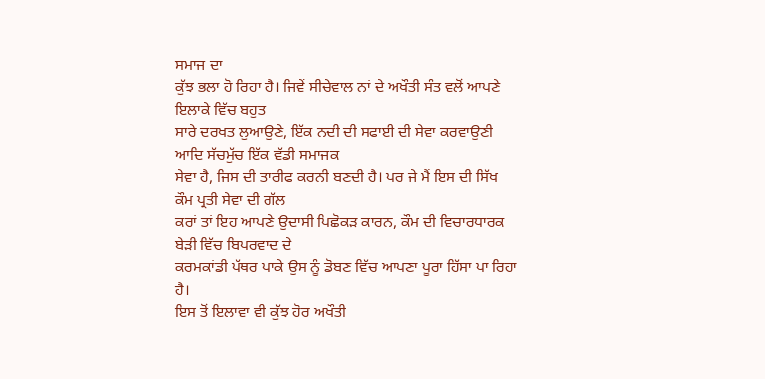ਸਮਾਜ ਦਾ
ਕੁੱਝ ਭਲਾ ਹੋ ਰਿਹਾ ਹੈ। ਜਿਵੇਂ ਸੀਚੇਵਾਲ ਨਾਂ ਦੇ ਅਖੌਤੀ ਸੰਤ ਵਲੋਂ ਆਪਣੇ ਇਲਾਕੇ ਵਿੱਚ ਬਹੁਤ
ਸਾਰੇ ਦਰਖਤ ਲੁਆਉਣੇ, ਇੱਕ ਨਦੀ ਦੀ ਸਫਾਈ ਦੀ ਸੇਵਾ ਕਰਵਾਉਣੀ ਆਦਿ ਸੱਚਮੁੱਚ ਇੱਕ ਵੱਡੀ ਸਮਾਜਕ
ਸੇਵਾ ਹੈ, ਜਿਸ ਦੀ ਤਾਰੀਫ ਕਰਨੀ ਬਣਦੀ ਹੈ। ਪਰ ਜੇ ਮੈਂ ਇਸ ਦੀ ਸਿੱਖ ਕੌਮ ਪ੍ਰਤੀ ਸੇਵਾ ਦੀ ਗੱਲ
ਕਰਾਂ ਤਾਂ ਇਹ ਆਪਣੇ ਉਦਾਸੀ ਪਿਛੋਕੜ ਕਾਰਨ, ਕੌਮ ਦੀ ਵਿਚਾਰਧਾਰਕ ਬੇੜੀ ਵਿੱਚ ਬਿਪਰਵਾਦ ਦੇ
ਕਰਮਕਾਂਡੀ ਪੱਥਰ ਪਾਕੇ ਉਸ ਨੂੰ ਡੋਬਣ ਵਿੱਚ ਆਪਣਾ ਪੂਰਾ ਹਿੱਸਾ ਪਾ ਰਿਹਾ ਹੈ।
ਇਸ ਤੋਂ ਇਲਾਵਾ ਵੀ ਕੁੱਝ ਹੋਰ ਅਖੌਤੀ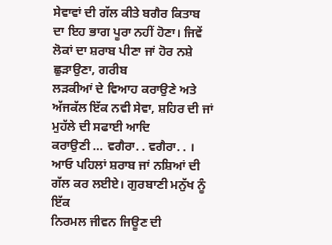ਸੇਵਾਵਾਂ ਦੀ ਗੱਲ ਕੀਤੇ ਬਗੈਰ ਕਿਤਾਬ
ਦਾ ਇਹ ਭਾਗ ਪੂਰਾ ਨਹੀਂ ਹੋਣਾ। ਜਿਵੇਂ ਲੋਕਾਂ ਦਾ ਸ਼ਰਾਬ ਪੀਣਾ ਜਾਂ ਹੋਰ ਨਸ਼ੇ ਛੁੜਾਉਣਾ, ਗਰੀਬ
ਲੜਕੀਆਂ ਦੇ ਵਿਆਹ ਕਰਾਉਣੇ ਅਤੇ ਅੱਜਕੱਲ ਇੱਕ ਨਵੀ ਸੇਵਾ, ਸ਼ਹਿਰ ਦੀ ਜਾਂ ਮੁਹੱਲੇ ਦੀ ਸਫਾਈ ਆਦਿ
ਕਰਾਉਣੀ … ਵਗੈਰਾ. . ਵਗੈਰਾ. . ।
ਆਓ ਪਹਿਲਾਂ ਸ਼ਰਾਬ ਜਾਂ ਨਸ਼ਿਆਂ ਦੀ ਗੱਲ ਕਰ ਲਈਏ। ਗੁਰਬਾਣੀ ਮਨੁੱਖ ਨੂੰ ਇੱਕ
ਨਿਰਮਲ ਜੀਵਨ ਜਿਊਣ ਦੀ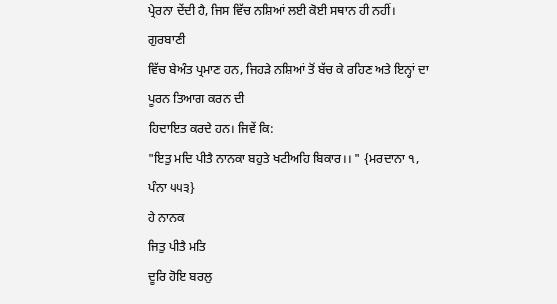ਪ੍ਰੇਰਨਾ ਦੇਂਦੀ ਹੈ, ਜਿਸ ਵਿੱਚ ਨਸ਼ਿਆਂ ਲਈ ਕੋਈ ਸਥਾਨ ਹੀ ਨਹੀਂ। ਗੁਰਬਾਣੀ
ਵਿੱਚ ਬੇਅੰਤ ਪ੍ਰਮਾਣ ਹਨ, ਜਿਹੜੇ ਨਸ਼ਿਆਂ ਤੋਂ ਬੱਚ ਕੇ ਰਹਿਣ ਅਤੇ ਇਨ੍ਹਾਂ ਦਾ ਪੂਰਨ ਤਿਆਗ ਕਰਨ ਦੀ
ਹਿਦਾਇਤ ਕਰਦੇ ਹਨ। ਜਿਵੇਂ ਕਿ:
"ਇਤੁ ਮਦਿ ਪੀਤੈ ਨਾਨਕਾ ਬਹੁਤੇ ਖਟੀਅਹਿ ਬਿਕਾਰ।। " {ਮਰਦਾਨਾ ੧,
ਪੰਨਾ ੫੫੩}
ਹੇ ਨਾਨਕ
ਜਿਤੁ ਪੀਤੈ ਮਤਿ
ਦੂਰਿ ਹੋਇ ਬਰਲੁ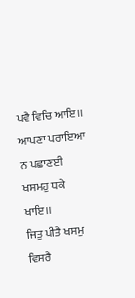ਪਵੈ ਵਿਚਿ ਆਇ।।
ਆਪਣਾ ਪਰਾਇਆ ਨ ਪਛਾਣਈ ਖਸਮਹੁ ਧਕੇ ਖਾਇ।।
ਜਿਤੁ ਪੀਤੈ ਖਸਮੁ ਵਿਸਰੈ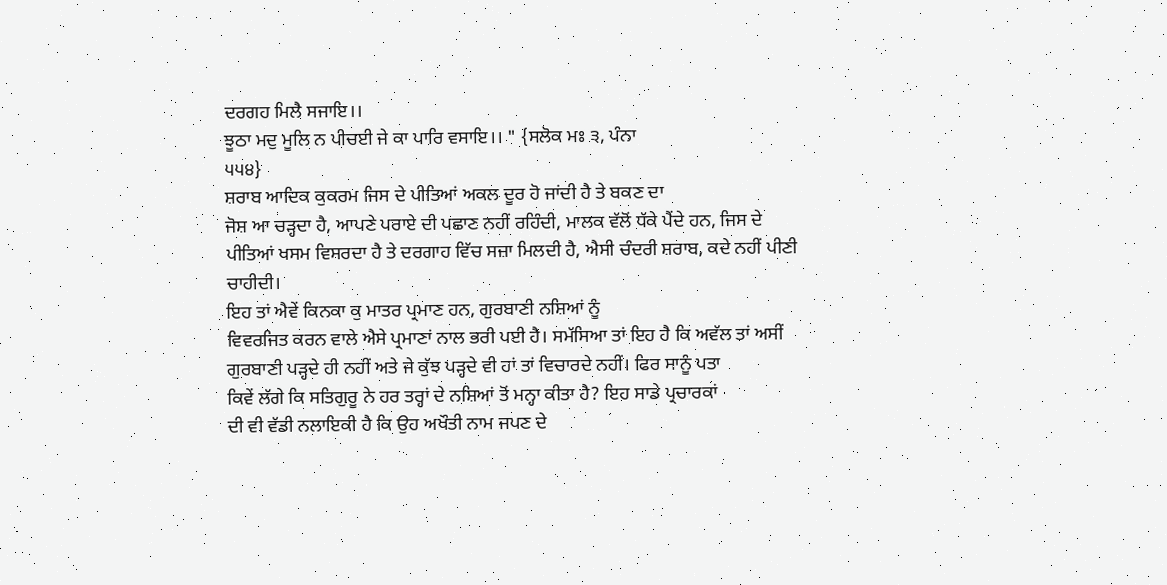ਦਰਗਹ ਮਿਲੈ ਸਜਾਇ।।
ਝੂਠਾ ਮਦੁ ਮੂਲਿ ਨ ਪੀਚਈ ਜੇ ਕਾ ਪਾਰਿ ਵਸਾਇ।। " {ਸਲੋਕ ਮਃ ੩, ਪੰਨਾ
੫੫੪}
ਸ਼ਰਾਬ ਆਦਿਕ ਕੁਕਰਮ ਜਿਸ ਦੇ ਪੀਤਿਆਂ ਅਕਲ ਦੂਰ ਹੋ ਜਾਂਦੀ ਹੈ ਤੇ ਬਕਣ ਦਾ
ਜੋਸ਼ ਆ ਚੜ੍ਹਦਾ ਹੈ, ਆਪਣੇ ਪਰਾਏ ਦੀ ਪਛਾਣ ਨਹੀਂ ਰਹਿੰਦੀ, ਮਾਲਕ ਵੱਲੋਂ ਧੱਕੇ ਪੈਂਦੇ ਹਨ, ਜਿਸ ਦੇ
ਪੀਤਿਆਂ ਖਸਮ ਵਿਸਰਦਾ ਹੈ ਤੇ ਦਰਗਾਹ ਵਿੱਚ ਸਜ਼ਾ ਮਿਲਦੀ ਹੈ, ਐਸੀ ਚੰਦਰੀ ਸ਼ਰਾਬ, ਕਦੇ ਨਹੀਂ ਪੀਣੀ
ਚਾਹੀਦੀ।
ਇਹ ਤਾਂ ਐਵੇਂ ਕਿਨਕਾ ਕੁ ਮਾਤਰ ਪ੍ਰਮਾਣ ਹਨ, ਗੁਰਬਾਣੀ ਨਸ਼ਿਆਂ ਨੂੰ
ਵਿਵਰਜਿਤ ਕਰਨ ਵਾਲੇ ਐਸੇ ਪ੍ਰਮਾਣਾਂ ਨਾਲ ਭਰੀ ਪਈ ਹੈ। ਸਮੱਸਿਆ ਤਾਂ ਇਹ ਹੈ ਕਿ ਅਵੱਲ ਤਾਂ ਅਸੀਂ
ਗੁਰਬਾਣੀ ਪੜ੍ਹਦੇ ਹੀ ਨਹੀਂ ਅਤੇ ਜੇ ਕੁੱਝ ਪੜ੍ਹਦੇ ਵੀ ਹਾਂ ਤਾਂ ਵਿਚਾਰਦੇ ਨਹੀਂ। ਫਿਰ ਸਾਨੂੰ ਪਤਾ
ਕਿਵੇਂ ਲੱਗੇ ਕਿ ਸਤਿਗੁਰੂ ਨੇ ਹਰ ਤਰ੍ਹਾਂ ਦੇ ਨਸ਼ਿਆਂ ਤੋਂ ਮਨ੍ਹਾ ਕੀਤਾ ਹੈ? ਇਹ ਸਾਡੇ ਪ੍ਰਚਾਰਕਾਂ
ਦੀ ਵੀ ਵੱਡੀ ਨਲਾਇਕੀ ਹੈ ਕਿ ਉਹ ਅਖੌਤੀ ਨਾਮ ਜਪਣ ਦੇ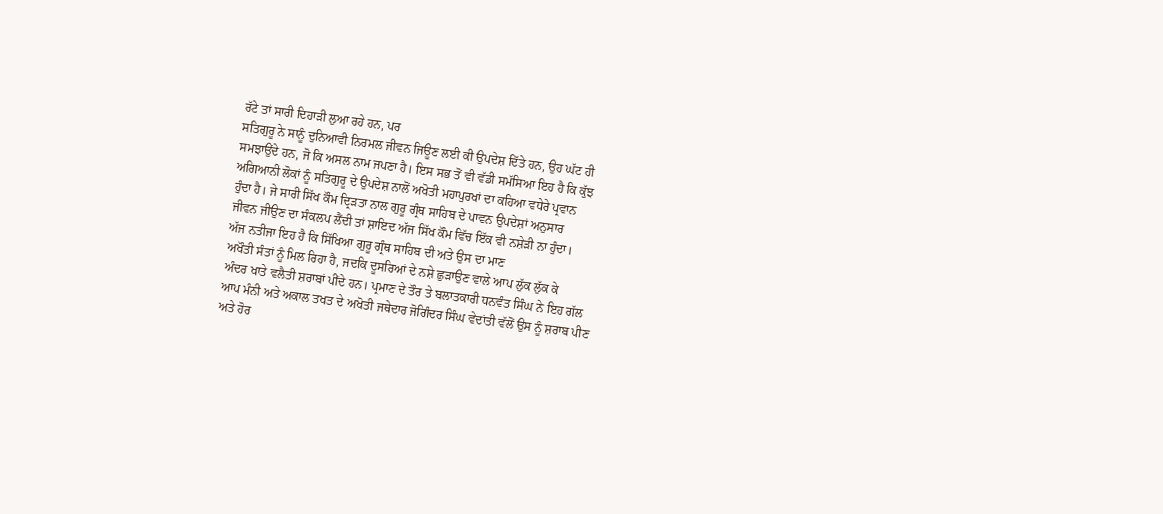ਰੱਟੇ ਤਾਂ ਸਾਰੀ ਦਿਹਾੜੀ ਲੁਆ ਰਹੇ ਹਨ, ਪਰ
ਸਤਿਗੁਰੂ ਨੇ ਸਾਨੂੰ ਦੁਨਿਆਵੀ ਨਿਰਮਲ ਜੀਵਨ ਜਿਊਣ ਲਈ ਕੀ ਉਪਦੇਸ਼ ਦਿੱਤੇ ਹਨ, ਉਹ ਘੱਟ ਹੀ
ਸਮਝਾਉਂਦੇ ਹਨ, ਜੋ ਕਿ ਅਸਲ ਨਾਮ ਜਪਣਾ ਹੈ। ਇਸ ਸਭ ਤੋਂ ਵੀ ਵੱਡੀ ਸਮੱਸਿਆ ਇਹ ਹੈ ਕਿ ਕੁੱਝ
ਅਗਿਆਨੀ ਲੋਕਾਂ ਨੂੰ ਸਤਿਗੁਰੂ ਦੇ ਉਪਦੇਸ਼ ਨਾਲੋਂ ਅਖੋਤੀ ਮਹਾਪੁਰਖਾਂ ਦਾ ਕਹਿਆ ਵਧੇਰੇ ਪ੍ਰਵਾਨ
ਹੁੰਦਾ ਹੈ। ਜੇ ਸਾਰੀ ਸਿੱਖ ਕੌਮ ਦ੍ਰਿੜਤਾ ਨਾਲ ਗੁਰੂ ਗ੍ਰੰਥ ਸਾਹਿਬ ਦੇ ਪਾਵਨ ਉਪਦੇਸ਼ਾਂ ਅਨੁਸਾਰ
ਜੀਵਨ ਜੀਉਣ ਦਾ ਸੰਕਲਪ ਲੈਂਦੀ ਤਾਂ ਸ਼ਾਇਦ ਅੱਜ ਸਿੱਖ ਕੌਮ ਵਿੱਚ ਇੱਕ ਵੀ ਨਸ਼ੇੜੀ ਨਾ ਹੁੰਦਾ।
ਅੱਜ ਨਤੀਜਾ ਇਹ ਹੈ ਕਿ ਸਿੱਖਿਆ ਗੁਰੂ ਗ੍ਰੰਥ ਸਾਹਿਬ ਦੀ ਅਤੇ ਉਸ ਦਾ ਮਾਣ
ਅਖੌਤੀ ਸੰਤਾਂ ਨੂੰ ਮਿਲ ਰਿਹਾ ਹੈ, ਜਦਕਿ ਦੂਸਰਿਆਂ ਦੇ ਨਸ਼ੇ ਛੁੜਾਉਣ ਵਾਲੇ ਆਪ ਲੁੱਕ ਲੁੱਕ ਕੇ
ਅੰਦਰ ਖਾਤੇ ਵਲੈਤੀ ਸ਼ਰਾਬਾਂ ਪੀਂਦੇ ਹਨ। ਪ੍ਰਮਾਣ ਦੇ ਤੌਰ ਤੇ ਬਲਾਤਕਾਰੀ ਧਨਵੰਤ ਸਿੰਘ ਨੇ ਇਹ ਗੱਲ
ਆਪ ਮੰਨੀ ਅਤੇ ਅਕਾਲ ਤਖਤ ਦੇ ਅਖੋਤੀ ਜਥੇਦਾਰ ਜੋਗਿੰਦਰ ਸਿੰਘ ਵੇਦਾਂਤੀ ਵੱਲੋਂ ਉਸ ਨੂੰ ਸ਼ਰਾਬ ਪੀਣ
ਅਤੇ ਹੋਰ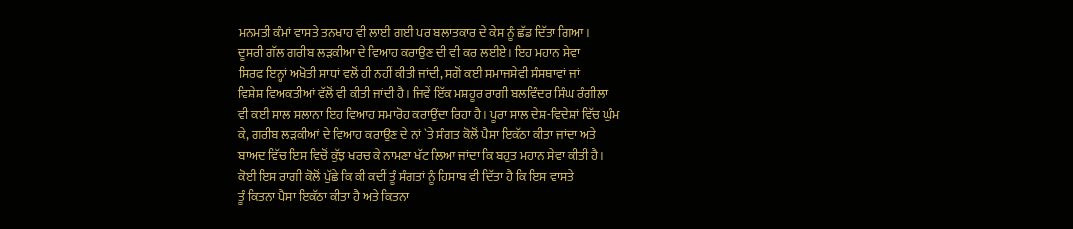ਮਨਮਤੀ ਕੰਮਾਂ ਵਾਸਤੇ ਤਨਖਾਹ ਵੀ ਲਾਈ ਗਈ ਪਰ ਬਲਾਤਕਾਰ ਦੇ ਕੇਸ ਨੂੰ ਛੱਡ ਦਿੱਤਾ ਗਿਆ।
ਦੂਸਰੀ ਗੱਲ ਗਰੀਬ ਲੜਕੀਆ ਦੇ ਵਿਆਹ ਕਰਾਉਣ ਦੀ ਵੀ ਕਰ ਲਈਏ। ਇਹ ਮਹਾਨ ਸੇਵਾ
ਸਿਰਫ ਇਨ੍ਹਾਂ ਅਖੋਤੀ ਸਾਧਾਂ ਵਲੋਂ ਹੀ ਨਹੀਂ ਕੀਤੀ ਜਾਂਦੀ, ਸਗੋਂ ਕਈ ਸਮਾਜਸੇਵੀ ਸੰਸਥਾਵਾਂ ਜਾਂ
ਵਿਸ਼ੇਸ਼ ਵਿਅਕਤੀਆਂ ਵੱਲੋਂ ਵੀ ਕੀਤੀ ਜਾਂਦੀ ਹੈ। ਜਿਵੇਂ ਇੱਕ ਮਸ਼ਹੂਰ ਰਾਗੀ ਬਲਵਿੰਦਰ ਸਿੰਘ ਰੰਗੀਲਾ
ਵੀ ਕਈ ਸਾਲ ਸਲਾਨਾ ਇਹ ਵਿਆਹ ਸਮਾਰੋਹ ਕਰਾਉਂਦਾ ਰਿਹਾ ਹੈ। ਪੂਰਾ ਸਾਲ ਦੇਸ਼-ਵਿਦੇਸ਼ਾਂ ਵਿੱਚ ਘੁੰਮ
ਕੇ, ਗਰੀਬ ਲੜਕੀਆਂ ਦੇ ਵਿਆਹ ਕਰਾਉਣ ਦੇ ਨਾਂ `ਤੇ ਸੰਗਤ ਕੋਲੋਂ ਪੈਸਾ ਇਕੱਠਾ ਕੀਤਾ ਜਾਂਦਾ ਅਤੇ
ਬਾਅਦ ਵਿੱਚ ਇਸ ਵਿਚੋਂ ਕੁੱਝ ਖਰਚ ਕੇ ਨਾਮਣਾ ਖੱਟ ਲਿਆ ਜਾਂਦਾ ਕਿ ਬਹੁਤ ਮਹਾਨ ਸੇਵਾ ਕੀਤੀ ਹੈ।
ਕੋਈ ਇਸ ਰਾਗੀ ਕੋਲੋਂ ਪੁੱਛੇ ਕਿ ਕੀ ਕਦੀਂ ਤੂੰ ਸੰਗਤਾਂ ਨੂੰ ਹਿਸਾਬ ਵੀ ਦਿੱਤਾ ਹੈ ਕਿ ਇਸ ਵਾਸਤੇ
ਤੂੰ ਕਿਤਨਾ ਪੈਸਾ ਇਕੱਠਾ ਕੀਤਾ ਹੈ ਅਤੇ ਕਿਤਨਾ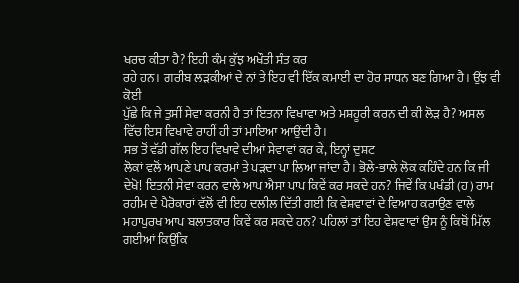ਖਰਚ ਕੀਤਾ ਹੈ? ਇਹੀ ਕੰਮ ਕੁੱਝ ਅਖੌਤੀ ਸੰਤ ਕਰ
ਰਹੇ ਹਨ। ਗਰੀਬ ਲੜਕੀਆਂ ਦੇ ਨਾਂ ਤੇ ਇਹ ਵੀ ਇੱਕ ਕਮਾਈ ਦਾ ਹੋਰ ਸਾਧਨ ਬਣ ਗਿਆ ਹੈ। ਉਂਝ ਵੀ ਕੋਈ
ਪੁੱਛੇ ਕਿ ਜੇ ਤੁਸੀਂ ਸੇਵਾ ਕਰਨੀ ਹੈ ਤਾਂ ਇਤਨਾ ਵਿਖਾਵਾ ਅਤੇ ਮਸ਼ਹੂਰੀ ਕਰਨ ਦੀ ਕੀ ਲੋੜ ਹੈ? ਅਸਲ
ਵਿੱਚ ਇਸ ਵਿਖਾਵੇ ਰਾਹੀਂ ਹੀ ਤਾਂ ਮਾਇਆ ਆਉਂਦੀ ਹੈ।
ਸਭ ਤੋਂ ਵੱਡੀ ਗੱਲ ਇਹ ਵਿਖਾਵੇ ਦੀਆਂ ਸੇਵਾਵਾਂ ਕਰ ਕੇ, ਇਨ੍ਹਾਂ ਦੁਸ਼ਟ
ਲੋਕਾਂ ਵਲੋਂ ਆਪਣੇ ਪਾਪ ਕਰਮਾਂ ਤੇ ਪੜਦਾ ਪਾ ਲਿਆ ਜਾਂਦਾ ਹੈ। ਭੋਲੇ-ਭਾਲੇ ਲੋਕ ਕਹਿੰਦੇ ਹਨ ਕਿ ਜੀ
ਦੇਖੋ! ਇਤਨੀ ਸੇਵਾ ਕਰਨ ਵਾਲੇ ਆਪ ਐਸਾ ਪਾਪ ਕਿਵੇਂ ਕਰ ਸਕਦੇ ਹਨ? ਜਿਵੇਂ ਕਿ ਪਖੰਡੀ (ਹ) ਰਾਮ
ਰਹੀਮ ਦੇ ਪੈਰੋਕਾਰਾਂ ਵੱਲੋਂ ਵੀ ਇਹ ਦਲੀਲ ਦਿੱਤੀ ਗਈ ਕਿ ਵੇਸ਼ਵਾਵਾਂ ਦੇ ਵਿਆਹ ਕਰਾਉਣ ਵਾਲੇ
ਮਹਾਪੁਰਖ ਆਪ ਬਲਾਤਕਾਰ ਕਿਵੇਂ ਕਰ ਸਕਦੇ ਹਨ? ਪਹਿਲਾਂ ਤਾਂ ਇਹ ਵੇਸ਼ਵਾਵਾਂ ਉਸ ਨੂੰ ਕਿਥੋਂ ਮਿੱਲ
ਗਈਆਂ ਕਿਉਂਕਿ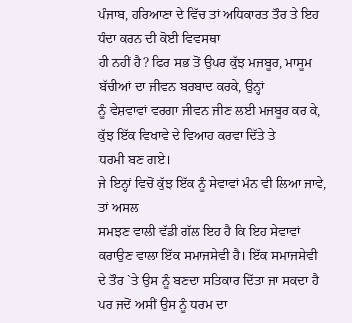ਪੰਜਾਬ, ਹਰਿਆਣਾ ਦੇ ਵਿੱਚ ਤਾਂ ਅਧਿਕਾਰਤ ਤੌਰ ਤੇ ਇਹ ਧੰਦਾ ਕਰਨ ਦੀ ਕੋਈ ਵਿਵਸਥਾ
ਹੀ ਨਹੀਂ ਹੈ? ਫਿਰ ਸਭ ਤੋਂ ਉਪਰ ਕੁੱਝ ਮਜਬੂਰ, ਮਾਸੂਮ ਬੱਚੀਆਂ ਦਾ ਜੀਵਨ ਬਰਬਾਦ ਕਰਕੇ, ਉਨ੍ਹਾਂ
ਨੂੰ ਵੇਸ਼ਵਾਵਾਂ ਵਰਗਾ ਜੀਵਨ ਜੀਣ ਲਈ ਮਜਬੂਰ ਕਰ ਕੇ, ਕੁੱਝ ਇੱਕ ਵਿਖਾਵੇ ਦੇ ਵਿਆਹ ਕਰਵਾ ਦਿੱਤੇ ਤੇ
ਧਰਮੀ ਬਣ ਗਏ।
ਜੇ ਇਨ੍ਹਾਂ ਵਿਚੋਂ ਕੁੱਝ ਇੱਕ ਨੂੰ ਸੇਵਾਵਾਂ ਮੰਨ ਵੀ ਲਿਆ ਜਾਵੇ, ਤਾਂ ਅਸਲ
ਸਮਝਣ ਵਾਲੀ ਵੱਡੀ ਗੱਲ ਇਹ ਹੈ ਕਿ ਇਹ ਸੇਵਾਵਾਂ ਕਰਾਉਣ ਵਾਲਾ ਇੱਕ ਸਮਾਜਸੇਵੀ ਹੈ। ਇੱਕ ਸਮਾਜਸੇਵੀ
ਦੇ ਤੌਰ `ਤੇ ਉਸ ਨੂੰ ਬਣਦਾ ਸਤਿਕਾਰ ਦਿੱਤਾ ਜਾ ਸਕਦਾ ਹੈ ਪਰ ਜਦੋਂ ਅਸੀਂ ਉਸ ਨੂੰ ਧਰਮ ਦਾ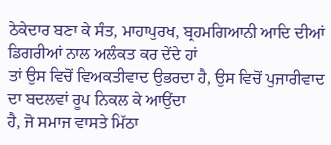ਠੇਕੇਦਾਰ ਬਣਾ ਕੇ ਸੰਤ, ਮਾਹਾਪੁਰਖ, ਬ੍ਰਹਮਗਿਆਨੀ ਆਦਿ ਦੀਆਂ ਡਿਗਰੀਆਂ ਨਾਲ ਅਲੰਕਤ ਕਰ ਦੇਂਦੇ ਹਾਂ
ਤਾਂ ਉਸ ਵਿਚੋਂ ਵਿਅਕਤੀਵਾਦ ਉਭਰਦਾ ਹੈ, ਉਸ ਵਿਚੋਂ ਪੁਜਾਰੀਵਾਦ ਦਾ ਬਦਲਵਾਂ ਰੂਪ ਨਿਕਲ ਕੇ ਆਉਂਦਾ
ਹੈ, ਜੋ ਸਮਾਜ ਵਾਸਤੇ ਮਿੱਠਾ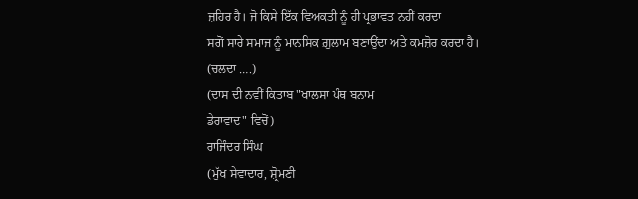ਜ਼ਹਿਰ ਹੈ। ਜੋ ਕਿਸੇ ਇੱਕ ਵਿਅਕਤੀ ਨੂੰ ਹੀ ਪ੍ਰਭਾਵਤ ਨਹੀਂ ਕਰਦਾ
ਸਗੋਂ ਸਾਰੇ ਸਮਾਜ ਨੂੰ ਮਾਨਸਿਕ ਗ਼ੁਲਾਮ ਬਣਾਉਂਦਾ ਅਤੇ ਕਮਜ਼ੋਰ ਕਰਦਾ ਹੈ।
(ਚਲਦਾ ….)
(ਦਾਸ ਦੀ ਨਵੀਂ ਕਿਤਾਬ "ਖਾਲਸਾ ਪੰਥ ਬਨਾਮ
ਡੇਰਾਵਾਦ" ਵਿਚੋਂ)
ਰਾਜਿੰਦਰ ਸਿੰਘ
(ਮੁੱਖ ਸੇਵਾਦਾਰ, ਸ਼੍ਰੋਮਣੀ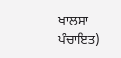ਖਾਲਸਾ ਪੰਚਾਇਤ)